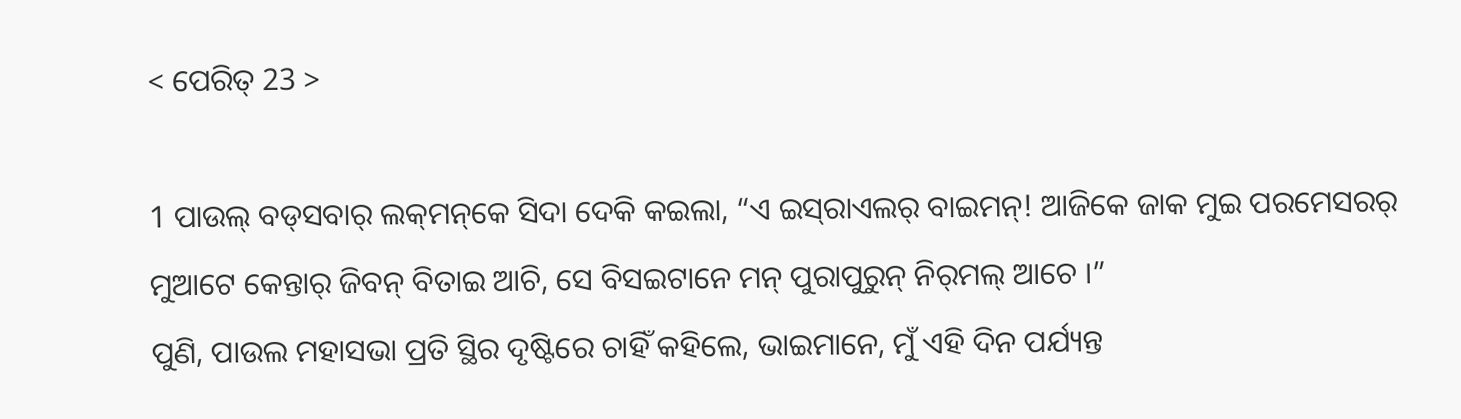< ପେରିତ୍‌ 23 >

1 ପାଉଲ୍‌ ବଡ୍‌ସବାର୍‌ ଲକ୍‌ମନ୍‌କେ ସିଦା ଦେକି କଇଲା, “ଏ ଇସ୍‌ରାଏଲର୍‌ ବାଇମନ୍‌! ଆଜିକେ ଜାକ ମୁଇ ପରମେସରର୍‌ ମୁଆଟେ କେନ୍ତାର୍‌ ଜିବନ୍‌ ବିତାଇ ଆଚି, ସେ ବିସଇଟାନେ ମନ୍‌ ପୁରାପୁରୁନ୍‌ ନିର୍‌ମଲ୍‌ ଆଚେ ।”
ପୁଣି, ପାଉଲ ମହାସଭା ପ୍ରତି ସ୍ଥିର ଦୃଷ୍ଟିରେ ଚାହିଁ କହିଲେ, ଭାଇମାନେ, ମୁଁ ଏହି ଦିନ ପର୍ଯ୍ୟନ୍ତ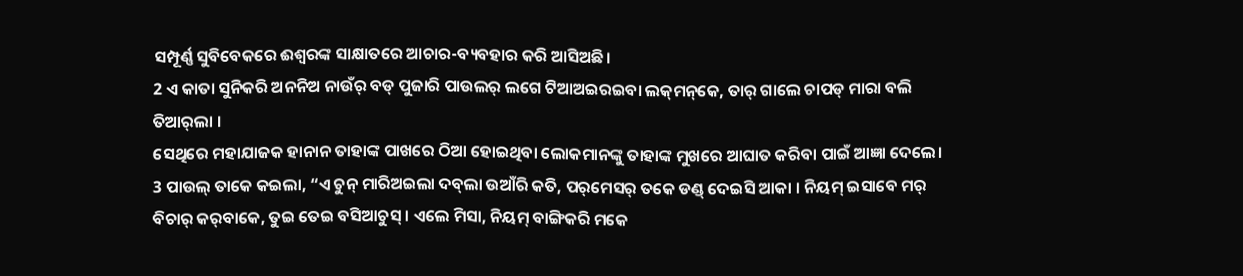ସମ୍ପୂର୍ଣ୍ଣ ସୁବିବେକରେ ଈଶ୍ବରଙ୍କ ସାକ୍ଷାତରେ ଆଚାର-ବ୍ୟବହାର କରି ଆସିଅଛି।
2 ଏ କାତା ସୁନିକରି ଅନନିଅ ନାଉଁର୍‌ ବଡ୍‌ ପୁଜାରି ପାଉଲର୍‌ ଲଗେ ଟିଆଅଇରଇବା ଲକ୍‌ମନ୍‌କେ, ତାର୍‌ ଗାଲେ ଚାପଡ୍‌ ମାରା ବଲି ତିଆର୍‌ଲା ।
ସେଥିରେ ମହାଯାଜକ ହାନାନ ତାହାଙ୍କ ପାଖରେ ଠିଆ ହୋଇଥିବା ଲୋକମାନଙ୍କୁ ତାହାଙ୍କ ମୁଖରେ ଆଘାତ କରିବା ପାଇଁ ଆଜ୍ଞା ଦେଲେ।
3 ପାଉଲ୍‌ ତାକେ କଇଲା, “ଏ ଚୁନ୍‌ ମାରିଅଇଲା ଦବ୍‌ଲା ଉଆଁରି କତି, ପର୍‌ମେସର୍‌ ତକେ ଡଣ୍ଡ୍ ଦେଇସି ଆକା । ନିୟମ୍‌ ଇସାବେ ମର୍‌ ବିଚାର୍‌ କର୍‌ବାକେ, ତୁଇ ତେଇ ବସିଆଚୁସ୍‌ । ଏଲେ ମିସା, ନିୟମ୍‌ ବାଙ୍ଗିକରି ମକେ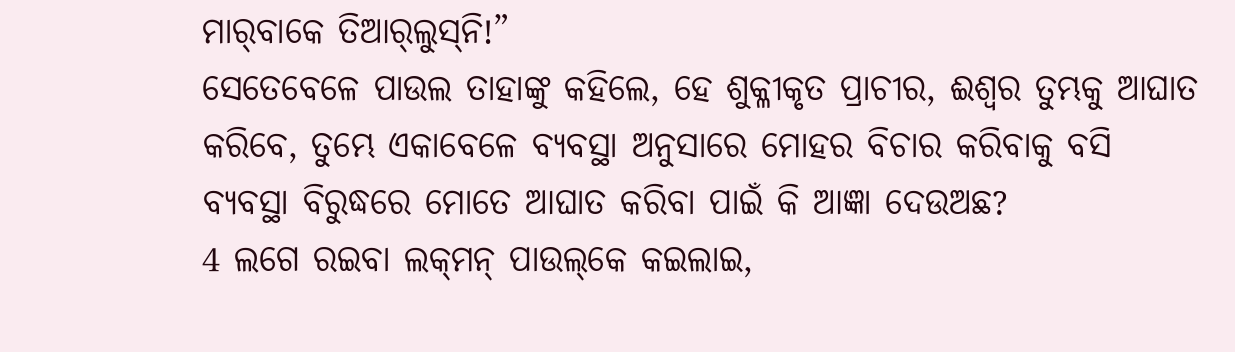ମାର୍‌ବାକେ ତିଆର୍‌ଲୁସ୍‌ନି!”
ସେତେବେଳେ ପାଉଲ ତାହାଙ୍କୁ କହିଲେ, ହେ ଶୁକ୍ଳୀକୃତ ପ୍ରାଚୀର, ଈଶ୍ବର ତୁମ୍ଭକୁ ଆଘାତ କରିବେ, ତୁମ୍ଭେ ଏକାବେଳେ ବ୍ୟବସ୍ଥା ଅନୁସାରେ ମୋହର ବିଚାର କରିବାକୁ ବସି ବ୍ୟବସ୍ଥା ବିରୁଦ୍ଧରେ ମୋତେ ଆଘାତ କରିବା ପାଇଁ କି ଆଜ୍ଞା ଦେଉଅଛ?
4 ଲଗେ ରଇବା ଲକ୍‌ମନ୍‌ ପାଉଲ୍‌କେ କଇଲାଇ,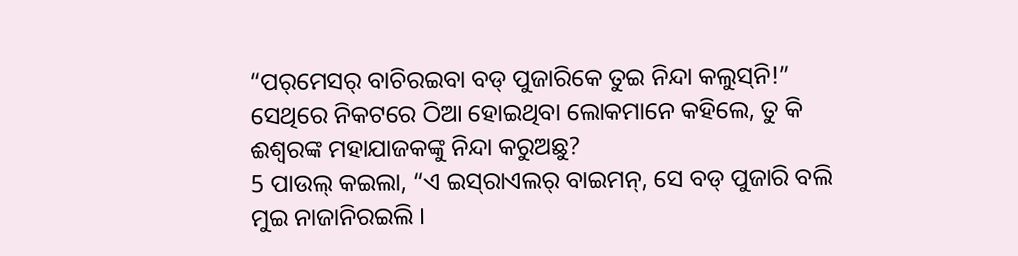“ପର୍‌ମେସର୍‌ ବାଚିରଇବା ବଡ୍‌ ପୁଜାରିକେ ତୁଇ ନିନ୍ଦା କଲୁସ୍‌ନି!”
ସେଥିରେ ନିକଟରେ ଠିଆ ହୋଇଥିବା ଲୋକମାନେ କହିଲେ, ତୁ କି ଈଶ୍ବରଙ୍କ ମହାଯାଜକଙ୍କୁ ନିନ୍ଦା କରୁଅଛୁ?
5 ପାଉଲ୍‌ କଇଲା, “ଏ ଇସ୍‌ରାଏଲର୍‌ ବାଇମନ୍‌, ସେ ବଡ୍‌ ପୁଜାରି ବଲି ମୁଇ ନାଜାନିରଇଲି ।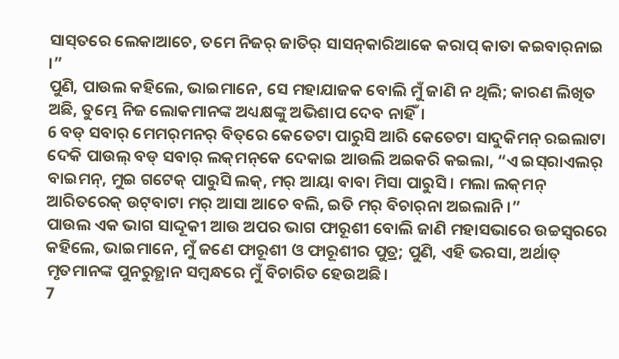ସାସ୍‌ତରେ ଲେକାଆଚେ, ତମେ ନିଜର୍‌ ଜାତିର୍‌ ସାସନ୍‌କାରିଆକେ କରାପ୍‌ କାତା କଇବାର୍‌ନାଇ ।”
ପୁଣି, ପାଉଲ କହିଲେ, ଭାଇମାନେ, ସେ ମହାଯାଜକ ବୋଲି ମୁଁ ଜାଣି ନ ଥିଲି; କାରଣ ଲିଖିତ ଅଛି, ତୁମ୍ଭେ ନିଜ ଲୋକମାନଙ୍କ ଅଧ୍ୟକ୍ଷଙ୍କୁ ଅଭିଶାପ ଦେବ ନାହିଁ।
6 ବଡ୍‌ ସବାର୍‌ ମେମର୍‌ମନର୍‌ ବିତ୍‌ରେ କେତେଟା ପାରୁସି ଆରି କେତେଟା ସାଦୁକିମନ୍‌ ରଇଲାଟା ଦେକି ପାଉଲ୍‌ ବଡ୍‌ ସବାର୍‌ ଲକ୍‌ମନ୍‌କେ ଦେକାଇ ଆଉଲି ଅଇକରି କଇଲା, “ଏ ଇସ୍‌ରାଏଲର୍‌ ବାଇମନ୍‌, ମୁଇ ଗଟେକ୍‌ ପାରୁସି ଲକ୍‌, ମର୍‌ ଆୟା ବାବା ମିସା ପାରୁସି । ମଲା ଲକ୍‌ମନ୍‌ ଆରିତରେକ୍‌ ଉଟ୍‌ବାଟା ମର୍‌ ଆସା ଆଚେ ବଲି, ଇତି ମର୍‌ ବିଚାର୍‌ନା ଅଇଲାନି ।”
ପାଉଲ ଏକ ଭାଗ ସାଦ୍ଦୂକୀ ଆଉ ଅପର ଭାଗ ଫାରୂଶୀ ବୋଲି ଜାଣି ମହାସଭାରେ ଉଚ୍ଚସ୍ୱରରେ କହିଲେ, ଭାଇମାନେ, ମୁଁ ଜଣେ ଫାରୂଶୀ ଓ ଫାରୂଶୀର ପୁତ୍ର; ପୁଣି, ଏହି ଭରସା, ଅର୍ଥାତ୍‍ ମୃତମାନଙ୍କ ପୁନରୁତ୍ଥାନ ସମ୍ବନ୍ଧରେ ମୁଁ ବିଚାରିତ ହେଉଅଛି।
7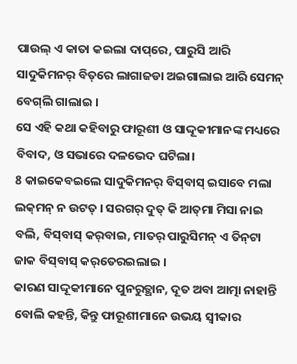ପାଉଲ୍‌ ଏ କାତା କଇଲା ଦାପ୍‌ରେ, ପାରୁସି ଆରି ସାଦୁକିମନର୍‌ ବିତ୍‌ରେ ଲାଗାଜଡା ଅଇଗାଲାଇ ଆରି ସେମନ୍‌ ବେଗ୍‌ଲି ଗାଲାଇ ।
ସେ ଏହି କଥା କହିବାରୁ ଫାରୂଶୀ ଓ ସାଦ୍ଦୂକୀମାନଙ୍କ ମଧ୍ୟରେ ବିବାଦ, ଓ ସଭାରେ ଦଳଭେଦ ଘଟିଲା।
8 କାଇକେବଇଲେ ସାଦୁକିମନର୍‌ ବିସ୍‌ବାସ୍‌ ଇସାବେ ମଲା ଲକ୍‌ମନ୍‌ ନ ଉଟତ୍‌ । ସରଗର୍‌ ଦୁତ୍‌ କି ଆତ୍‌ମା ମିସା ନାଇ ବଲି, ବିସ୍‌ବାସ୍‌ କର୍‌ବାଇ, ମାତର୍‌ ପାରୁସିମନ୍‌ ଏ ତିନ୍‌ଟା ଜାକ ବିସ୍‌ବାସ୍‌ କର୍‌ତେରଇଲାଇ ।
କାରଣ ସାଦ୍ଦୂକୀମାନେ ପୁନରୁତ୍ଥାନ, ଦୂତ ଅବା ଆତ୍ମା ନାହାନ୍ତି ବୋଲି କହନ୍ତି, କିନ୍ତୁ ଫାରୂଶୀମାନେ ଉଭୟ ସ୍ୱୀକାର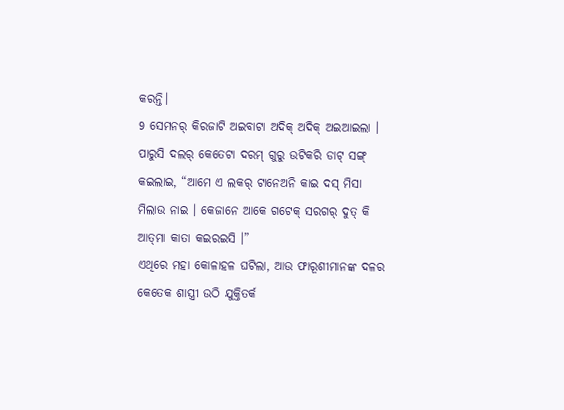କରନ୍ତି।
9 ସେମନର୍‌ କିରଜାଟି ଅଇବାଟା ଅଦିକ୍‌ ଅଦିକ୍‌ ଅଇଆଇଲା । ପାରୁସି ଦଲର୍‌ କେତେଟା ଦରମ୍‌ ଗୁରୁ ଉଟିକରି ଡାଟ୍‌ ସଙ୍ଗ୍‍ କଇଲାଇ, “ଆମେ ଏ ଲକର୍‌ ଟାନେଅନି କାଇ ଦସ୍‌ ମିସା ମିଲାଉ ନାଇ । କେଜାନେ ଆକେ ଗଟେକ୍‌ ସରଗର୍‌ ଦୁତ୍‌ କି ଆତ୍‌ମା କାତା କଇରଇସି ।”
ଏଥିରେ ମହା କୋଳାହଳ ଘଟିଲା, ଆଉ ଫାରୂଶୀମାନଙ୍କ ଦଳର କେତେକ ଶାସ୍ତ୍ରୀ ଉଠି ଯୁକ୍ତିତର୍କ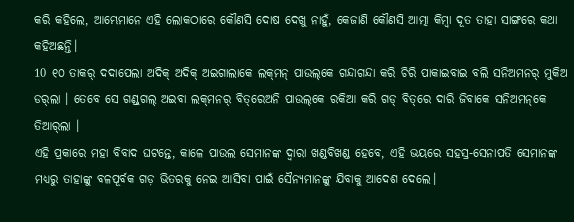କରି କହିଲେ, ଆମ୍ଭେମାନେ ଏହି ଲୋକଠାରେ କୌଣସି ଦୋଷ ଦେଖୁ ନାହୁଁ, କେଜାଣି କୌଣସି ଆତ୍ମା କିମ୍ବା ଦୂତ ତାହା ସାଙ୍ଗରେ କଥା କହିଅଛନ୍ତି।
10 ୧୦ ତାକର୍‌ ଦଦାପେଲା ଅଦିକ୍‌ ଅଦିକ୍‌ ଅଇଗାଲାକେ ଲକ୍‌ମନ୍‌ ପାଉଲ୍‌କେ ଗନ୍ଦାଗନ୍ଦା କରି ଚିରି ପାକାଇବାଇ ବଲି ସନିଅମନର୍‌ ମୁକିଅ ଡର୍‌ଲା । ତେବେ ସେ ଗଣ୍ଡ୍‍ଗଲ୍‌ ଅଇବା ଲକ୍‌ମନର୍‌ ବିତ୍‌ରେଅନି ପାଉଲ୍‌କେ ରକିଆ କରି ଗଡ୍‌ ବିତ୍‌ରେ ଦାରି ଜିବାକେ ସନିଅମନ୍‌କେ ତିଆର୍‌ଲା ।
ଏହି ପ୍ରକାରେ ମହା ବିବାଦ ଘଟନ୍ତେ, କାଳେ ପାଉଲ ସେମାନଙ୍କ ଦ୍ୱାରା ଖଣ୍ଡବିଖଣ୍ଡ ହେବେ, ଏହି ଭୟରେ ସହସ୍ର-ସେନାପତି ସେମାନଙ୍କ ମଧ୍ୟରୁ ତାହାଙ୍କୁ ବଳପୂର୍ବକ ଗଡ଼ ଭିତରକୁ ନେଇ ଆସିବା ପାଇଁ ସୈନ୍ୟମାନଙ୍କୁ ଯିବାକୁ ଆଦେଶ ଦେଲେ।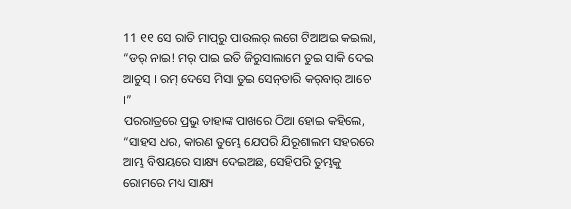11 ୧୧ ସେ ରାତି ମାପ୍‌ରୁ ପାଉଲର୍‌ ଲଗେ ଟିଆଅଇ କଇଲା, “ଡର୍‌ ନାଇ! ମର୍‌ ପାଇ ଇତି ଜିରୁସାଲାମେ ତୁଇ ସାକି ଦେଇ ଆଚୁସ୍‌ । ରମ୍‌ ଦେସେ ମିସା ତୁଇ ସେନ୍‌ତାରି କର୍‌ବାର୍‌ ଆଚେ ।”
ପରରାତ୍ରରେ ପ୍ରଭୁ ତାହାଙ୍କ ପାଖରେ ଠିଆ ହୋଇ କହିଲେ, “ସାହସ ଧର, କାରଣ ତୁମ୍ଭେ ଯେପରି ଯିରୂଶାଲମ ସହରରେ ଆମ୍ଭ ବିଷୟରେ ସାକ୍ଷ୍ୟ ଦେଇଅଛ, ସେହିପରି ତୁମ୍ଭକୁ ରୋମରେ ମଧ୍ୟ ସାକ୍ଷ୍ୟ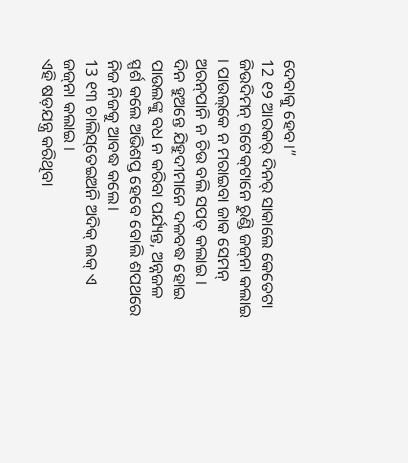ଦେବାକୁ ହେବ।”
12 ୧୨ ଆରକର୍‌ ଦିନର୍‌ ସାକାଲେ କେତେଟା ଜିଉଦିମନ୍‌ ଗଟେକ୍‌ଟାନେ ରୁଣ୍ଡି ଜଜ୍‌ନା କଲାଇ । ପାଉଲ୍‌କେ ନ ମରାଇବା ଜାକ ସେମନ୍‌ ଅରନ୍‌ପାନି ନ ଚିଉ ବଲି ସପତ୍‌ କଲାଇ ।
ଦିନ ହୁଅନ୍ତେ ଯିହୁଦୀମାନେ ଦଳବଦ୍ଧ ହୋଇ ପାଉଲଙ୍କୁ ବଧ ନ କରିବା ପର୍ଯ୍ୟନ୍ତ, ଅନ୍ନଜଳ ସ୍ପର୍ଶ କଲେ ଅଭିଶପ୍ତ ହେବେ ବୋଲି ଶପଥରେ ନିଜ ନିଜକୁ ଆବଦ୍ଧ କଲେ।
13 ୧୩ ଚାଲିସ୍‌ତେଇଅନି ଅଦିକ୍‌ ଲକ୍‌ ଏ ଜଜ୍‌ନା କଲାଇ ।
ଏହି ଷଡ଼ଯନ୍ତ୍ର କରିଥିବା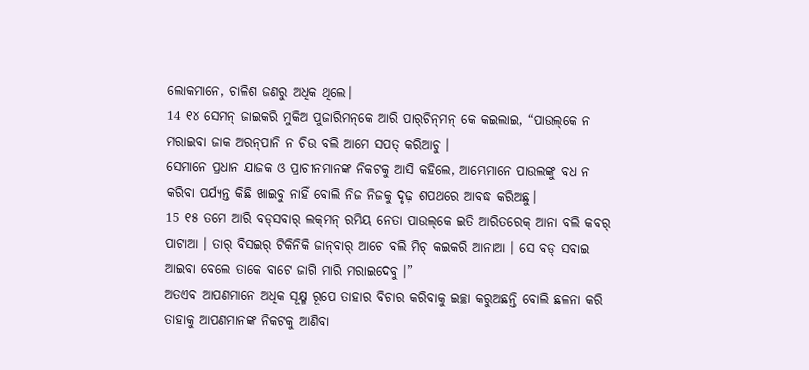ଲୋକମାନେ, ଚାଳିଶ ଜଣରୁ ଅଧିକ ଥିଲେ।
14 ୧୪ ସେମନ୍‌ ଜାଇକରି ମୁକିଅ ପୁଜାରିମନ୍‌କେ ଆରି ପାର୍‌ଚିନ୍‌ମନ୍‌ କେ କଇଲାଇ, “ପାଉଲ୍‌କେ ନ ମରାଇବା ଜାକ ଅରନ୍‌ପାନି ନ ଚିଉ ବଲି ଆମେ ସପତ୍‌ କରିଆଚୁ ।
ସେମାନେ ପ୍ରଧାନ ଯାଜକ ଓ ପ୍ରାଚୀନମାନଙ୍କ ନିକଟକୁ ଆସି କହିଲେ, ଆମ୍ଭେମାନେ ପାଉଲଙ୍କୁ ବଧ ନ କରିବା ପର୍ଯ୍ୟନ୍ତ କିଛି ଖାଇବୁ ନାହିଁ ବୋଲି ନିଜ ନିଜକୁ ଦୃଢ଼ ଶପଥରେ ଆବଦ୍ଧ କରିଅଛୁ।
15 ୧୫ ତମେ ଆରି ବଡ୍‌ସବାର୍‌ ଲକ୍‌ମନ୍‌ ରମିୟ ନେତା ପାଉଲ୍‌କେ ଇତି ଆରିତରେକ୍‌ ଆନା ବଲି କବର୍‌ ପାଟାଆ । ତାର୍‌ ବିସଇର୍‌ ଟିକିନିକି ଜାନ୍‌ବାର୍‌ ଆଚେ ବଲି ମିଚ୍‌ କଇକରି ଆନାଆ । ସେ ବଡ୍‌ ସବାଇ ଆଇବା ବେଲେ ତାକେ ବାଟେ ଜାଗି ମାରି ମରାଇଦେବୁ ।”
ଅତଏବ ଆପଣମାନେ ଅଧିକ ସୂକ୍ଷ୍ମ ରୂପେ ତାହାର ବିଚାର କରିବାକୁ ଇଚ୍ଛା କରୁଅଛନ୍ତି ବୋଲି ଛଳନା କରି ତାହାକୁ ଆପଣମାନଙ୍କ ନିକଟକୁ ଆଣିବା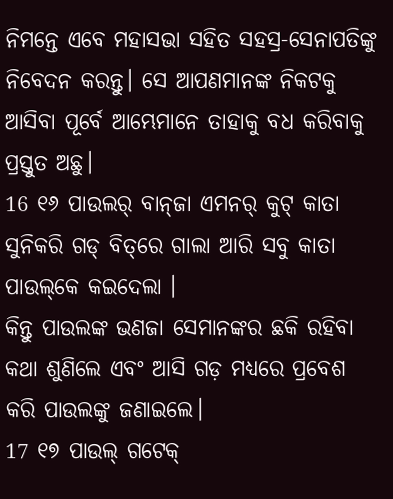ନିମନ୍ତେ ଏବେ ମହାସଭା ସହିତ ସହସ୍ର-ସେନାପତିଙ୍କୁ ନିବେଦନ କରନ୍ତୁ। ସେ ଆପଣମାନଙ୍କ ନିକଟକୁ ଆସିବା ପୂର୍ବେ ଆମ୍ଭେମାନେ ତାହାକୁ ବଧ କରିବାକୁ ପ୍ରସ୍ତୁତ ଅଛୁ।
16 ୧୬ ପାଉଲର୍‌ ବାନ୍‌ଜା ଏମନର୍‌ କୁଟ୍‌ କାତା ସୁନିକରି ଗଡ୍‌ ବିତ୍‌ରେ ଗାଲା ଆରି ସବୁ କାତା ପାଉଲ୍‌କେ କଇଦେଲା ।
କିନ୍ତୁ ପାଉଲଙ୍କ ଭଣଜା ସେମାନଙ୍କର ଛକି ରହିବା କଥା ଶୁଣିଲେ ଏବଂ ଆସି ଗଡ଼ ମଧ୍ୟରେ ପ୍ରବେଶ କରି ପାଉଲଙ୍କୁ ଜଣାଇଲେ।
17 ୧୭ ପାଉଲ୍‌ ଗଟେକ୍‌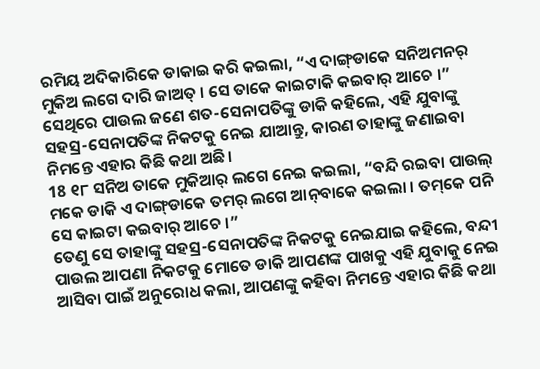ରମିୟ ଅଦିକାରିକେ ଡାକାଇ କରି କଇଲା, “ଏ ଦାଙ୍ଗ୍‌ଡାକେ ସନିଅମନର୍‌ ମୁକିଅ ଲଗେ ଦାରି ଜାଅତ୍‌ । ସେ ତାକେ କାଇଟାକି କଇବାର୍‌ ଆଚେ ।”
ସେଥିରେ ପାଉଲ ଜଣେ ଶତ-ସେନାପତିଙ୍କୁ ଡାକି କହିଲେ, ଏହି ଯୁବାଙ୍କୁ ସହସ୍ର-ସେନାପତିଙ୍କ ନିକଟକୁ ନେଇ ଯାଆନ୍ତୁ, କାରଣ ତାହାଙ୍କୁ ଜଣାଇବା ନିମନ୍ତେ ଏହାର କିଛି କଥା ଅଛି।
18 ୧୮ ସନିଅ ତାକେ ମୁକିଆର୍‌ ଲଗେ ନେଇ କଇଲା, “ବନ୍ଦି ରଇବା ପାଉଲ୍‌ ମକେ ଡାକି ଏ ଦାଙ୍ଗ୍‌ଡାକେ ତମର୍‌ ଲଗେ ଆନ୍‌ବାକେ କଇଲା । ତମ୍‌କେ ପନି ସେ କାଇଟା କଇବାର୍‌ ଆଚେ ।”
ତେଣୁ ସେ ତାହାଙ୍କୁ ସହସ୍ର-ସେନାପତିଙ୍କ ନିକଟକୁ ନେଇଯାଇ କହିଲେ, ବନ୍ଦୀ ପାଉଲ ଆପଣା ନିକଟକୁ ମୋତେ ଡାକି ଆପଣଙ୍କ ପାଖକୁ ଏହି ଯୁବାକୁ ନେଇ ଆସିବା ପାଇଁ ଅନୁରୋଧ କଲା, ଆପଣଙ୍କୁ କହିବା ନିମନ୍ତେ ଏହାର କିଛି କଥା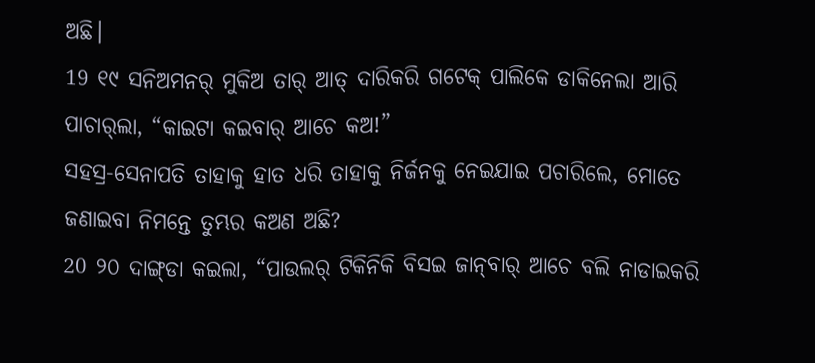ଅଛି।
19 ୧୯ ସନିଅମନର୍‌ ମୁକିଅ ତାର୍‌ ଆତ୍‌ ଦାରିକରି ଗଟେକ୍‌ ପାଲିକେ ଡାକିନେଲା ଆରି ପାଚାର୍‌ଲା, “କାଇଟା କଇବାର୍‌ ଆଚେ କଅ!”
ସହସ୍ର-ସେନାପତି ତାହାକୁ ହାତ ଧରି ତାହାକୁ ନିର୍ଜନକୁ ନେଇଯାଇ ପଚାରିଲେ, ମୋତେ ଜଣାଇବା ନିମନ୍ତେ ତୁମ୍ଭର କଅଣ ଅଛି?
20 ୨୦ ଦାଙ୍ଗ୍‌ଡା କଇଲା, “ପାଉଲର୍‌ ଟିକିନିକି ବିସଇ ଜାନ୍‌ବାର୍‌ ଆଚେ ବଲି ନାଡାଇକରି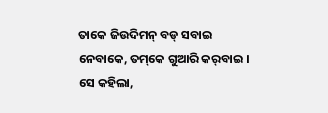ତାକେ ଜିଉଦିମନ୍‌ ବଡ୍‌ ସବାଇ ନେବାକେ, ତମ୍‌କେ ଗୁଆରି କର୍‌ବାଇ ।
ସେ କହିଲା,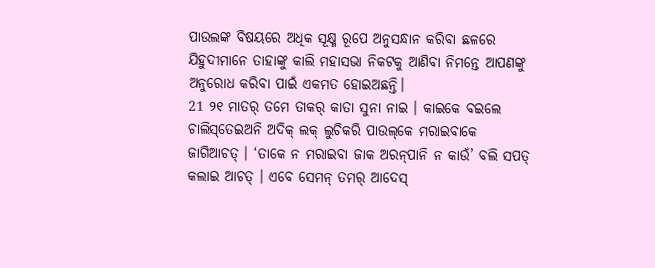ପାଉଲଙ୍କ ବିଷୟରେ ଅଧିକ ସୂକ୍ଷ୍ମ ରୂପେ ଅନୁସନ୍ଧାନ କରିବା ଛଳରେ ଯିହୁଦୀମାନେ ତାହାଙ୍କୁ କାଲି ମହାସଭା ନିକଟକୁ ଆଣିବା ନିମନ୍ତେ ଆପଣଙ୍କୁ ଅନୁରୋଧ କରିବା ପାଇଁ ଏକମତ ହୋଇଅଛନ୍ତି।
21 ୨୧ ମାତର୍‌ ତମେ ତାକର୍‌ କାତା ସୁନା ନାଇ । କାଇକେ ବଇଲେ ଚାଲିସ୍‌ତେଇଅନି ଅଦିକ୍‌ ଲକ୍‌ ଲୁଚିକରି ପାଉଲ୍‌କେ ମରାଇବାକେ ଜାଗିଆଚତ୍‌ । ‘ତାକେ ନ ମରାଇବା ଜାକ ଅରନ୍‌ପାନି ନ କାଉଁ’ ବଲି ସପତ୍‌ କଲାଇ ଆଚତ୍‌ । ଏବେ ସେମନ୍‌ ତମର୍‌ ଆଦେସ୍‌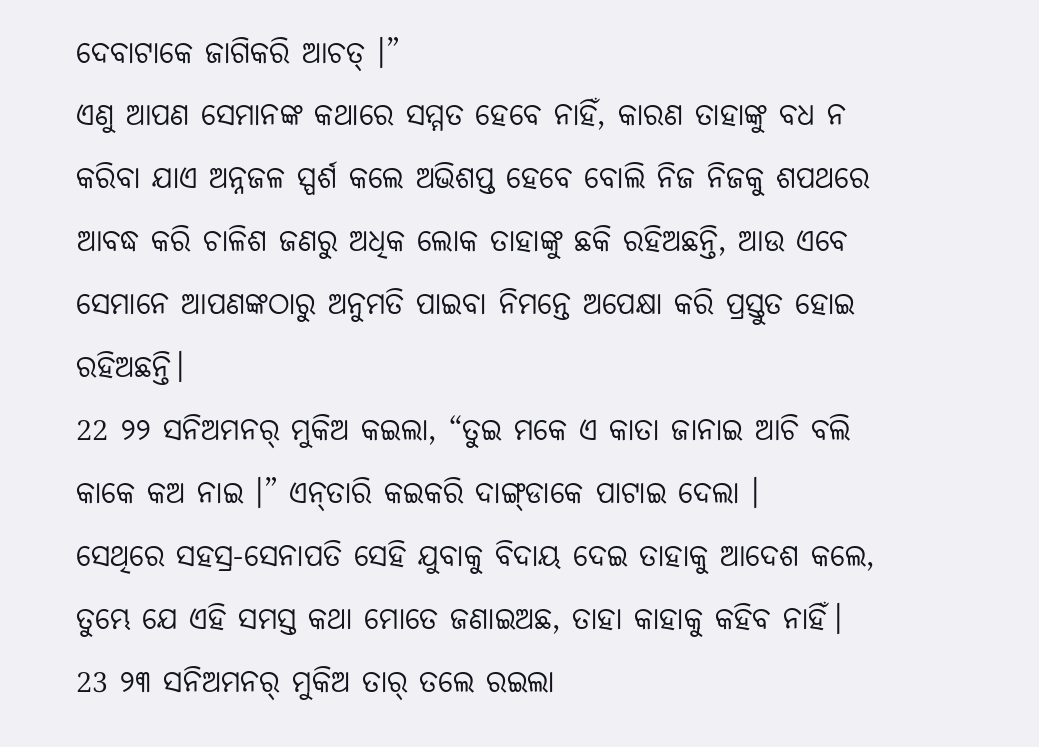ଦେବାଟାକେ ଜାଗିକରି ଆଚତ୍‌ ।”
ଏଣୁ ଆପଣ ସେମାନଙ୍କ କଥାରେ ସମ୍ମତ ହେବେ ନାହିଁ, କାରଣ ତାହାଙ୍କୁ ବଧ ନ କରିବା ଯାଏ ଅନ୍ନଜଳ ସ୍ପର୍ଶ କଲେ ଅଭିଶପ୍ତ ହେବେ ବୋଲି ନିଜ ନିଜକୁ ଶପଥରେ ଆବଦ୍ଧ କରି ଚାଳିଶ ଜଣରୁ ଅଧିକ ଲୋକ ତାହାଙ୍କୁ ଛକି ରହିଅଛନ୍ତି, ଆଉ ଏବେ ସେମାନେ ଆପଣଙ୍କଠାରୁ ଅନୁମତି ପାଇବା ନିମନ୍ତେ ଅପେକ୍ଷା କରି ପ୍ରସ୍ତୁତ ହୋଇ ରହିଅଛନ୍ତି।
22 ୨୨ ସନିଅମନର୍‌ ମୁକିଅ କଇଲା, “ତୁଇ ମକେ ଏ କାତା ଜାନାଇ ଆଚି ବଲି କାକେ କଅ ନାଇ ।” ଏନ୍‌ତାରି କଇକରି ଦାଙ୍ଗ୍‌ଡାକେ ପାଟାଇ ଦେଲା ।
ସେଥିରେ ସହସ୍ର-ସେନାପତି ସେହି ଯୁବାକୁ ବିଦାୟ ଦେଇ ତାହାକୁ ଆଦେଶ କଲେ, ତୁମ୍ଭେ ଯେ ଏହି ସମସ୍ତ କଥା ମୋତେ ଜଣାଇଅଛ, ତାହା କାହାକୁ କହିବ ନାହିଁ।
23 ୨୩ ସନିଅମନର୍‌ ମୁକିଅ ତାର୍‌ ତଲେ ରଇଲା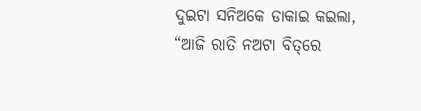ଦୁଇଟା ସନିଅକେ ଡାକାଇ କଇଲା, “ଆଜି ରାତି ନଅଟା ବିତ୍‌ରେ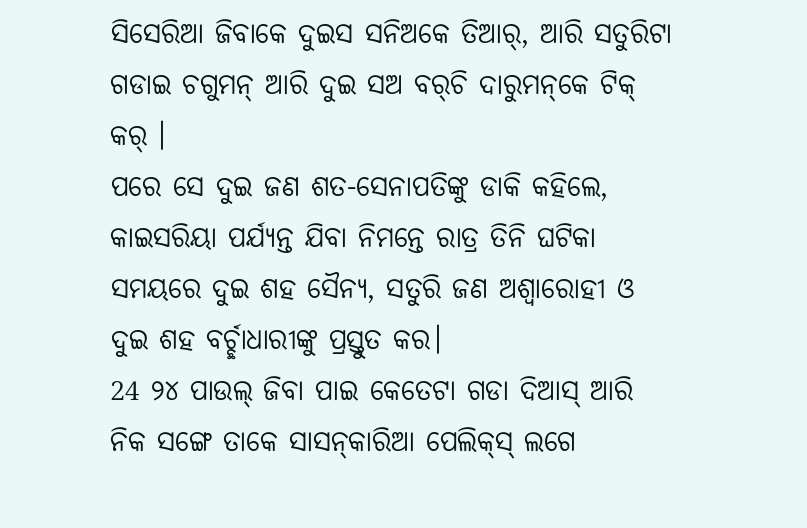ସିସେରିଆ ଜିବାକେ ଦୁଇସ ସନିଅକେ ତିଆର୍‌, ଆରି ସତୁରିଟା ଗଡାଇ ଚଗୁମନ୍‌ ଆରି ଦୁଇ ସଅ ବର୍‌ଚି ଦାରୁମନ୍‌କେ ଟିକ୍‌ କର୍‌ ।
ପରେ ସେ ଦୁଇ ଜଣ ଶତ-ସେନାପତିଙ୍କୁ ଡାକି କହିଲେ, କାଇସରିୟା ପର୍ଯ୍ୟନ୍ତ ଯିବା ନିମନ୍ତେ ରାତ୍ର ତିନି ଘଟିକା ସମୟରେ ଦୁଇ ଶହ ସୈନ୍ୟ, ସତୁରି ଜଣ ଅଶ୍ଵାରୋହୀ ଓ ଦୁଇ ଶହ ବର୍ଚ୍ଛାଧାରୀଙ୍କୁ ପ୍ରସ୍ତୁତ କର।
24 ୨୪ ପାଉଲ୍‌ ଜିବା ପାଇ କେତେଟା ଗଡା ଦିଆସ୍‌ ଆରି ନିକ ସଙ୍ଗେ ତାକେ ସାସନ୍‌କାରିଆ ପେଲିକ୍‍ସ୍ ଲଗେ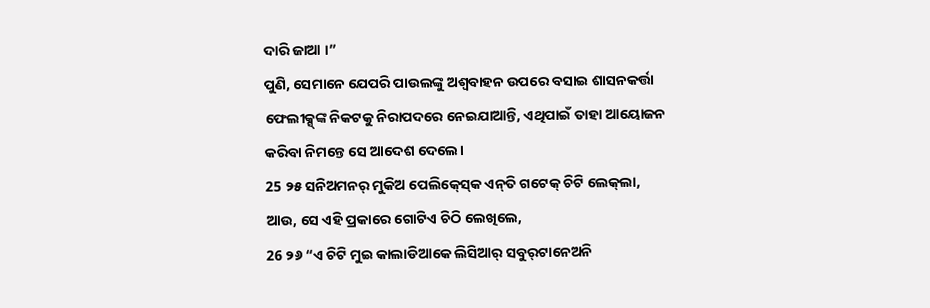ଦାରି ଜାଆ ।”
ପୁଣି, ସେମାନେ ଯେପରି ପାଉଲଙ୍କୁ ଅଶ୍ବବାହନ ଉପରେ ବସାଇ ଶାସନକର୍ତ୍ତା ଫେଲୀକ୍ସ୍‌ଙ୍କ ନିକଟକୁ ନିରାପଦରେ ନେଇଯାଆନ୍ତି, ଏଥିପାଇଁ ତାହା ଆୟୋଜନ କରିବା ନିମନ୍ତେ ସେ ଆଦେଶ ଦେଲେ।
25 ୨୫ ସନିଅମନର୍‌ ମୁକିଅ ପେଲିକ୍‍ସ୍‍କେ ଏନ୍‌ତି ଗଟେକ୍‌ ଚିଟି ଲେକ୍‌ଲା,
ଆଉ, ସେ ଏହି ପ୍ରକାରେ ଗୋଟିଏ ଚିଠି ଲେଖିଲେ,
26 ୨୬ “ଏ ଚିଟି ମୁଇ କାଲାଡିଆକେ ଲିସିଆର୍‌ ସବୁର୍‌ଟାନେଅନି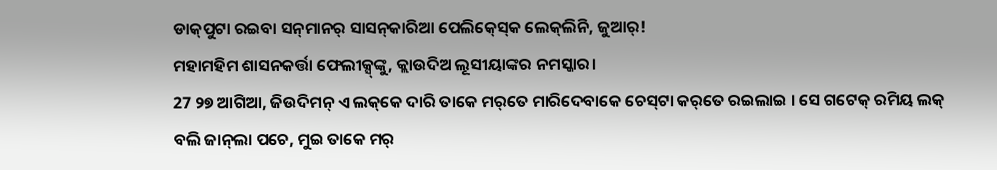ଡାକ୍‌ପୁଟା ରଇବା ସନ୍‌ମାନର୍‌ ସାସନ୍‌କାରିଆ ପେଲିକ୍‍ସ୍‍କେ ଲେକ୍‌ଲିନି, ଜୁଆର୍‌!
ମହାମହିମ ଶାସନକର୍ତ୍ତା ଫେଲୀକ୍ସ୍‌ଙ୍କୁ, କ୍ଲାଉଦିଅ ଲୂସୀୟାଙ୍କର ନମସ୍କାର।
27 ୨୭ ଆଗିଆ, ଜିଉଦିମନ୍‌ ଏ ଲକ୍‌କେ ଦାରି ତାକେ ମର୍‌ତେ ମାରିଦେବାକେ ଚେସ୍‌ଟା କର୍‌ତେ ରଇଲାଇ । ସେ ଗଟେକ୍‌ ରମିୟ ଲକ୍‌ ବଲି ଜାନ୍‌ଲା ପଚେ, ମୁଇ ତାକେ ମର୍‌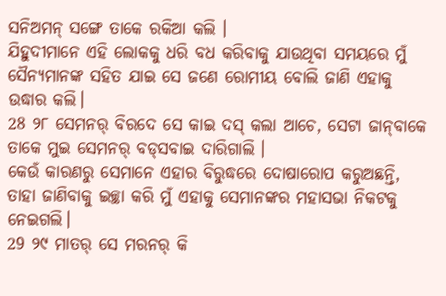ସନିଅମନ୍‌ ସଙ୍ଗେ ତାକେ ରକିଆ କଲି ।
ଯିହୁଦୀମାନେ ଏହି ଲୋକକୁ ଧରି ବଧ କରିବାକୁ ଯାଉଥିବା ସମୟରେ ମୁଁ ସୈନ୍ୟମାନଙ୍କ ସହିତ ଯାଇ ସେ ଜଣେ ରୋମୀୟ ବୋଲି ଜାଣି ଏହାକୁ ଉଦ୍ଧାର କଲି।
28 ୨୮ ସେମନର୍‌ ବିରଦେ ସେ କାଇ ଦସ୍‌ କଲା ଆଚେ, ସେଟା ଜାନ୍‌ବାକେ ତାକେ ମୁଇ ସେମନର୍‌ ବଡ୍‌ସବାଇ ଦାରିଗାଲି ।
କେଉଁ କାରଣରୁ ସେମାନେ ଏହାର ବିରୁଦ୍ଧରେ ଦୋଷାରୋପ କରୁଅଛନ୍ତି, ତାହା ଜାଣିବାକୁ ଇଚ୍ଛା କରି ମୁଁ ଏହାକୁ ସେମାନଙ୍କର ମହାସଭା ନିକଟକୁ ନେଇଗଲି।
29 ୨୯ ମାତର୍‌ ସେ ମରନର୍‌ କି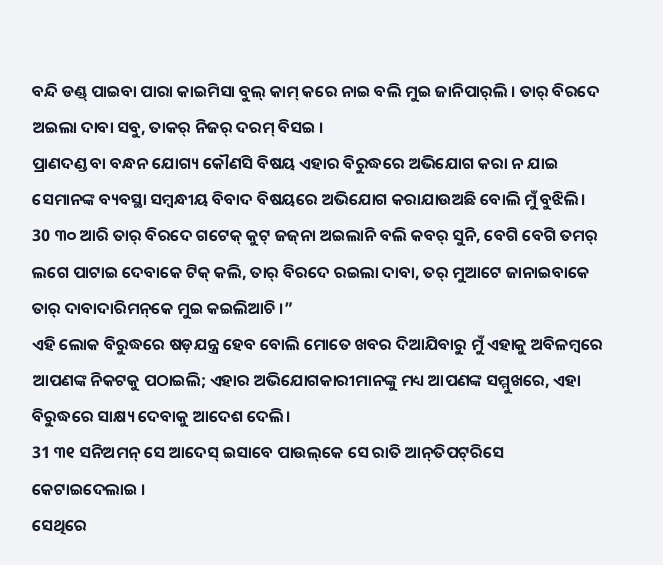ବନ୍ଦି ଡଣ୍ଡ୍ ପାଇବା ପାରା କାଇମିସା ବୁଲ୍‌ କାମ୍‌ କରେ ନାଇ ବଲି ମୁଇ ଜାନିପାର୍‌ଲି । ତାର୍‌ ବିରଦେ ଅଇଲା ଦାବା ସବୁ, ତାକର୍‌ ନିଜର୍‌ ଦରମ୍‌ ବିସଇ ।
ପ୍ରାଣଦଣ୍ଡ ବା ବନ୍ଧନ ଯୋଗ୍ୟ କୌଣସି ବିଷୟ ଏହାର ବିରୁଦ୍ଧରେ ଅଭିଯୋଗ କରା ନ ଯାଇ ସେମାନଙ୍କ ବ୍ୟବସ୍ଥା ସମ୍ବନ୍ଧୀୟ ବିବାଦ ବିଷୟରେ ଅଭିଯୋଗ କରାଯାଉଅଛି ବୋଲି ମୁଁ ବୁଝିଲି।
30 ୩୦ ଆରି ତାର୍‌ ବିରଦେ ଗଟେକ୍‌ କୁଟ୍‌ ଜଜ୍‌ନା ଅଇଲାନି ବଲି କବର୍‌ ସୁନି, ବେଗି ବେଗି ତମର୍‌ ଲଗେ ପାଟାଇ ଦେବାକେ ଟିକ୍‌ କଲି, ତାର୍‌ ବିରଦେ ରଇଲା ଦାବା, ତର୍‌ ମୁଆଟେ ଜାନାଇବାକେ ତାର୍‌ ଦାବାଦାରିମନ୍‌କେ ମୁଇ କଇଲିଆଚି ।”
ଏହି ଲୋକ ବିରୁଦ୍ଧରେ ଷଡ଼ଯନ୍ତ୍ର ହେବ ବୋଲି ମୋତେ ଖବର ଦିଆଯିବାରୁ ମୁଁ ଏହାକୁ ଅବିଳମ୍ବରେ ଆପଣଙ୍କ ନିକଟକୁ ପଠାଇଲି; ଏହାର ଅଭିଯୋଗକାରୀମାନଙ୍କୁ ମଧ୍ୟ ଆପଣଙ୍କ ସମ୍ମୁଖରେ, ଏହା ବିରୁଦ୍ଧରେ ସାକ୍ଷ୍ୟ ଦେବାକୁ ଆଦେଶ ଦେଲି।
31 ୩୧ ସନିଅମନ୍‌ ସେ ଆଦେସ୍‌ ଇସାବେ ପାଉଲ୍‌କେ ସେ ରାତି ଆନ୍‌ତିପଟ୍‌ରିସେ କେଟାଇଦେଲାଇ ।
ସେଥିରେ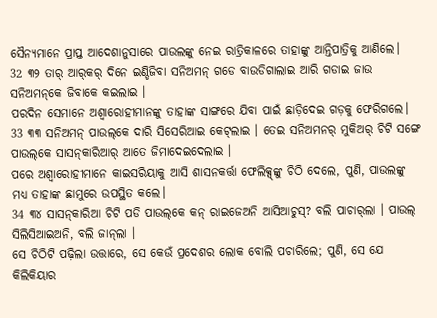ସୈନ୍ୟମାନେ ପ୍ରାପ୍ତ ଆଦେଶାନୁସାରେ ପାଉଲଙ୍କୁ ନେଇ ରାତ୍ରିକାଳରେ ତାହାଙ୍କୁ ଆନ୍ତିପାତ୍ରିକୁ ଆଣିଲେ।
32 ୩୨ ତାର୍‌ ଆର୍‌କର୍‌ ଦିନେ ଇଣ୍ଡିଜିବା ସନିଅମନ୍‌ ଗଡେ ବାଉଡିଗାଲାଇ ଆରି ଗଡାଇ ଜାଉ ସନିଅମନ୍‌କେ ଜିବାକେ କଇଲାଇ ।
ପରଦିନ ସେମାନେ ଅଶ୍ୱାରୋହୀମାନଙ୍କୁ ତାହାଙ୍କ ସାଙ୍ଗରେ ଯିବା ପାଇଁ ଛାଡ଼ିଦେଇ ଗଡ଼କୁ ଫେରିଗଲେ।
33 ୩୩ ସନିଅମନ୍‌ ପାଉଲ୍‌କେ ଦାରି ସିସେରିଆଇ କେଟ୍‌ଲାଇ । ତେଇ ସନିଅମନର୍‌ ମୁକିଅର୍‌ ଚିଟି ସଙ୍ଗେ ପାଉଲ୍‌କେ ସାସନ୍‌କାରିଆର୍‌ ଆତେ ଜିମାଦେଇଦେଲାଇ ।
ପରେ ଅଶ୍ୱାରୋହୀମାନେ କାଇସରିୟାକୁ ଆସି ଶାସନକର୍ତ୍ତା ଫେଲିକ୍ସ୍‍ଙ୍କୁ ଚିଠି ଦେଲେ, ପୁଣି, ପାଉଲଙ୍କୁ ମଧ୍ୟ ତାହାଙ୍କ ଛାମୁରେ ଉପସ୍ଥିତ କଲେ।
34 ୩୪ ସାସନ୍‌କାରିଆ ଚିଟି ପଡି ପାଉଲ୍‌କେ କନ୍‌ ରାଇଜେଅନି ଆସିଆଚୁସ୍‌? ବଲି ପାଚାର୍‌ଲା । ପାଉଲ୍‌ ସିଲିସିଆଇଅନି, ବଲି ଜାନ୍‌ଲା ।
ସେ ଚିଠିଟି ପଢ଼ିଲା ଉତ୍ତାରେ, ସେ କେଉଁ ପ୍ରଦେଶର ଲୋକ ବୋଲି ପଚାରିଲେ; ପୁଣି, ସେ ଯେ କିଲିକିୟାର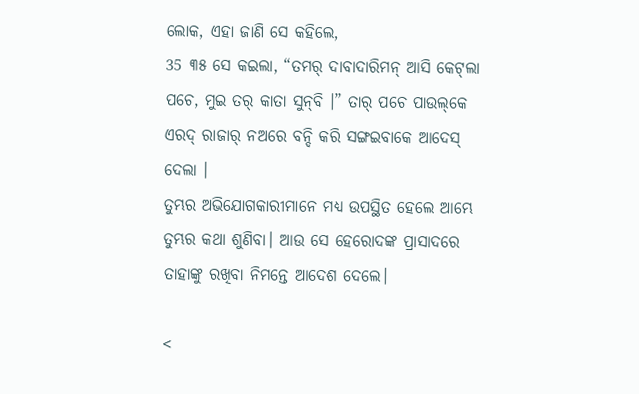ଲୋକ, ଏହା ଜାଣି ସେ କହିଲେ,
35 ୩୫ ସେ କଇଲା, “ତମର୍‌ ଦାବାଦାରିମନ୍‌ ଆସି କେଟ୍‌ଲା ପଚେ, ମୁଇ ତର୍‌ କାତା ସୁନ୍‌ବି ।” ତାର୍‌ ପଚେ ପାଉଲ୍‌କେ ଏରଦ୍‌ ରାଜାର୍‌ ନଅରେ ବନ୍ଦି କରି ସଙ୍ଗଇବାକେ ଆଦେସ୍‌ ଦେଲା ।
ତୁମ୍ଭର ଅଭିଯୋଗକାରୀମାନେ ମଧ୍ୟ ଉପସ୍ଥିତ ହେଲେ ଆମ୍ଭେ ତୁମ୍ଭର କଥା ଶୁଣିବା। ଆଉ ସେ ହେରୋଦଙ୍କ ପ୍ରାସାଦରେ ତାହାଙ୍କୁ ରଖିବା ନିମନ୍ତେ ଆଦେଶ ଦେଲେ।

<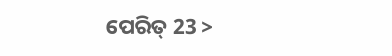ପେରିତ୍‌ 23 >